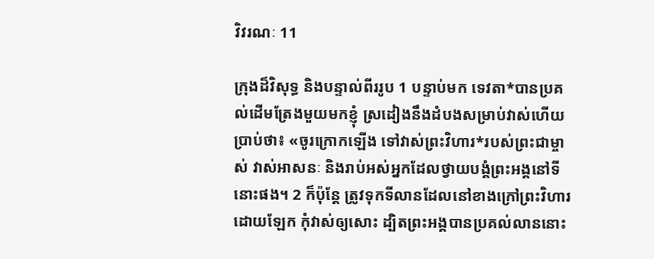វិវរណៈ 11

ក្រុងដ៏‌វិសុទ្ធ និងបន្ទាល់ពីររូប 1 បន្ទាប់មក ទេវតា*បានប្រគល់ដើមត្រែងមួយមកខ្ញុំ ស្រដៀងនឹងដំបងសម្រាប់វាស់ហើយប្រាប់ថា៖ «ចូរក្រោកឡើង ទៅវាស់ព្រះ‌វិហារ*របស់ព្រះ‌ជា‌ម្ចាស់ វាស់អាសនៈ និងរាប់អស់អ្នកដែលថ្វាយ‌បង្គំព្រះ‌អង្គនៅទីនោះផង។ 2 ក៏ប៉ុន្តែ ត្រូវទុកទី‌លានដែលនៅខាងក្រៅព្រះ‌វិហារដោយឡែក កុំវាស់ឲ្យសោះ ដ្បិតព្រះ‌អង្គបានប្រគល់លាននោះ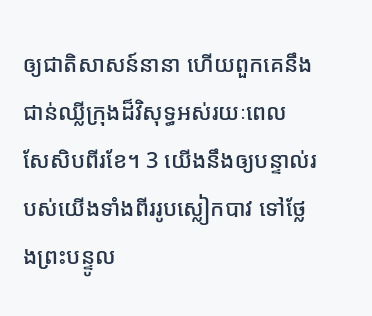ឲ្យជាតិសាសន៍នានា ហើយពួកគេនឹងជាន់ឈ្លីក្រុងដ៏‌វិសុទ្ធអស់រយៈពេលសែ‌សិបពីរខែ។ 3 យើងនឹងឲ្យបន្ទាល់របស់យើងទាំងពីររូបស្លៀកបាវ ទៅថ្លែងព្រះ‌បន្ទូល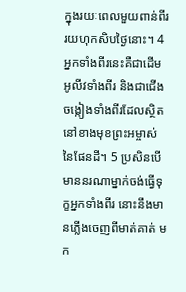ក្នុងរយៈពេលមួយពាន់ពីររយហុក‌សិបថ្ងៃនោះ។ 4 អ្នកទាំងពីរនេះគឺជាដើមអូលីវទាំងពីរ និងជាជើងចង្កៀងទាំងពីរដែលស្ថិតនៅខាងមុខព្រះ‌អម្ចាស់នៃផែន‌ដី។ 5 ប្រសិនបើមាននរណាម្នាក់ចង់ធ្វើទុក្ខអ្នកទាំងពីរ នោះនឹងមានភ្លើងចេញពីមាត់គាត់ មក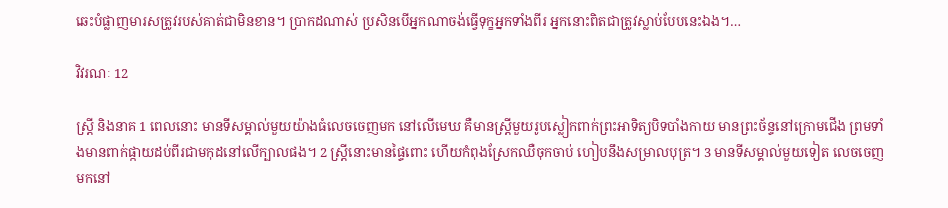ឆេះបំផ្លាញមារសត្រូវរបស់គាត់ជាមិនខាន។ ប្រាកដណាស់ ប្រសិនបើអ្នកណាចង់ធ្វើទុក្ខអ្នកទាំងពីរ អ្នកនោះពិតជាត្រូវស្លាប់បែបនេះឯង។…

វិវរណៈ 12

ស្ត្រី និងនាគ 1 ពេលនោះ មានទីសម្គាល់មួយយ៉ាងធំលេចចេញមក នៅលើមេឃ គឺមានស្ត្រីមួយរូបស្លៀកពាក់ព្រះ‌អាទិត្យបិទ‌បាំងកាយ មានព្រះ‌ច័ន្ទនៅក្រោមជើង ព្រមទាំងមានពាក់ផ្កាយដប់‌ពីរជាមកុដនៅលើក្បាលផង។ 2 ស្ត្រីនោះមានផ្ទៃពោះ ហើយកំពុងស្រែកឈឺចុកចាប់ ហៀបនឹងសម្រាលបុត្រ។ 3 មានទីសម្គាល់មួយទៀត លេចចេញមកនៅ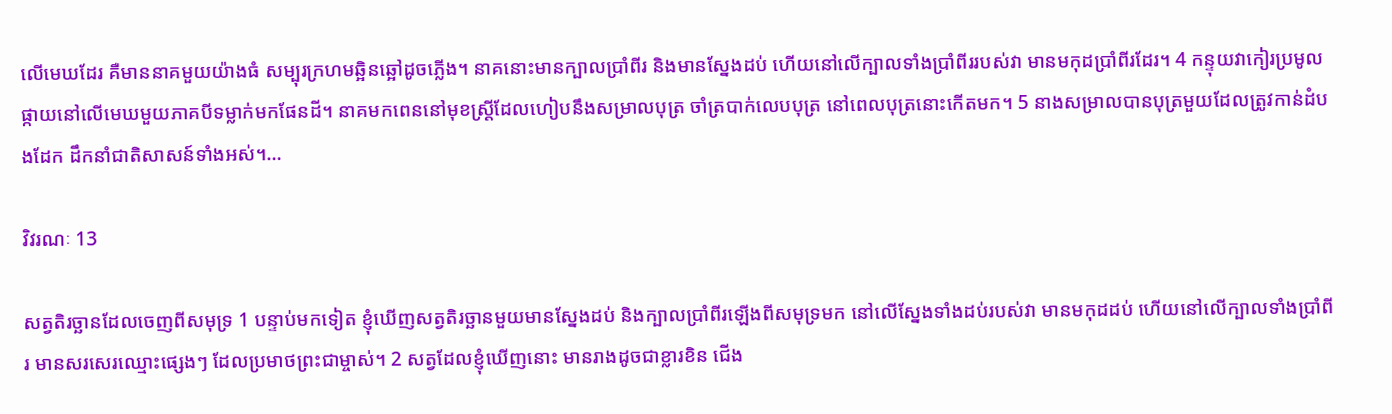លើមេឃដែរ គឺមាននាគមួយយ៉ាងធំ សម្បុរក្រហមឆ្អិន‌ឆ្អៅដូចភ្លើង។ នាគនោះមានក្បាលប្រាំ‌ពីរ និងមានស្នែងដប់ ហើយនៅលើក្បាលទាំងប្រាំ‌ពីររបស់វា មានមកុដប្រាំ‌ពីរដែរ។ 4 កន្ទុយវាកៀរប្រមូលផ្កាយនៅលើមេឃមួយភាគបីទម្លាក់មកផែន‌ដី។ នាគមកពេននៅមុខស្ត្រីដែលហៀបនឹងសម្រាលបុត្រ ចាំត្របាក់លេបបុត្រ នៅពេលបុត្រនោះកើតមក។ 5 នាងសម្រាលបានបុត្រមួយដែលត្រូវកាន់ដំបងដែក ដឹកនាំជាតិសាសន៍ទាំងអស់។…

វិវរណៈ 13

សត្វតិរច្ឆានដែលចេញពីសមុទ្រ 1 បន្ទាប់មកទៀត ខ្ញុំឃើញសត្វតិរច្ឆានមួយមានស្នែងដប់ និងក្បាលប្រាំ‌ពីរឡើងពីសមុទ្រមក នៅលើស្នែងទាំងដប់របស់វា មានមកុដដប់ ហើយនៅលើក្បាលទាំងប្រាំ‌ពីរ មានសរសេរឈ្មោះផ្សេងៗ ដែលប្រមាថព្រះ‌ជា‌ម្ចាស់។ 2 សត្វដែលខ្ញុំឃើញនោះ មានរាងដូចជាខ្លារខិន ជើង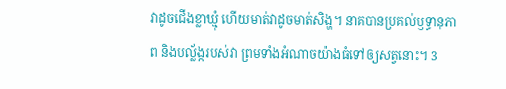វាដូចជើងខ្លា‌ឃ្មុំ ហើយមាត់វាដូចមាត់សិង្ហ។ នាគបានប្រគល់ឫទ្ធា‌នុភាព និងបល្ល័ង្ករបស់វា ព្រមទាំងអំណាចយ៉ាងធំទៅឲ្យសត្វនោះ។ 3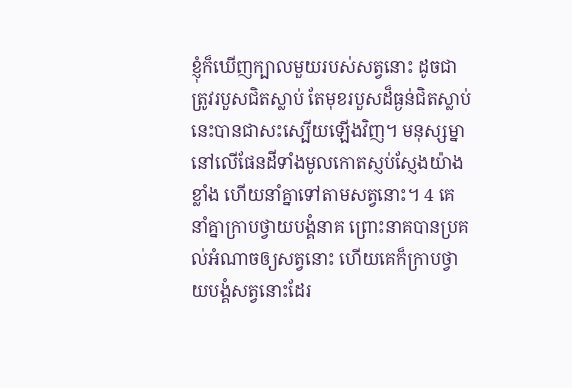ខ្ញុំក៏ឃើញក្បាលមួយរបស់សត្វនោះ ដូចជាត្រូវរបួសជិតស្លាប់ តែមុខរបួសដ៏ធ្ងន់ជិតស្លាប់នេះបានជាសះ‌ស្បើយឡើងវិញ។ មនុស្ស‌ម្នានៅលើផែន‌ដីទាំងមូលកោតស្ញប់‌ស្ញែងយ៉ាងខ្លាំង ហើយនាំគ្នាទៅតាមសត្វនោះ។ 4 គេនាំគ្នាក្រាបថ្វាយ‌បង្គំនាគ ព្រោះនាគបានប្រគល់អំណាចឲ្យសត្វនោះ ហើយគេក៏ក្រាបថ្វាយ‌បង្គំសត្វនោះដែរ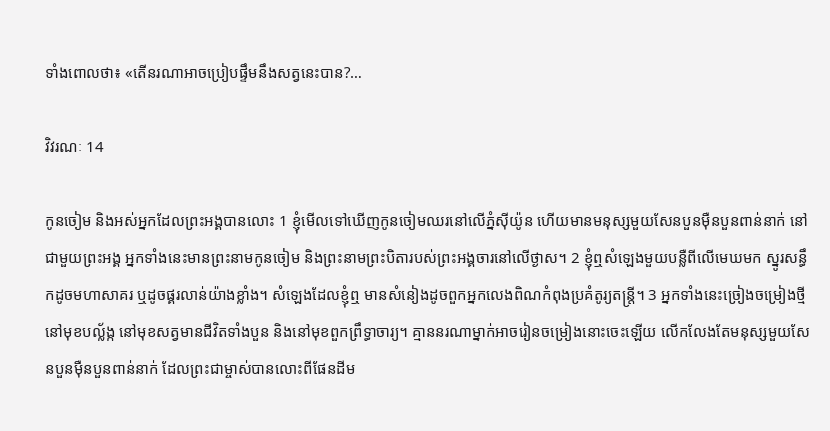ទាំងពោលថា៖ «តើនរណាអាចប្រៀបផ្ទឹមនឹងសត្វនេះបាន?…

វិវរណៈ 14

កូនចៀម និងអស់អ្នកដែលព្រះ‌អង្គបានលោះ 1 ខ្ញុំមើលទៅឃើញកូនចៀមឈរនៅលើភ្នំស៊ីយ៉ូន ហើយមានមនុស្សមួយសែនបួនម៉ឺនបួនពាន់នាក់ នៅជាមួយព្រះ‌អង្គ អ្នកទាំងនេះមានព្រះ‌នាមកូនចៀម និងព្រះ‌នាមព្រះ‌បិតារបស់ព្រះ‌អង្គចារនៅលើថ្ងាស។ 2 ខ្ញុំឮសំឡេងមួយបន្លឺពីលើមេឃមក ស្នូរសន្ធឹកដូចមហាសាគរ ឬដូចផ្គរ‌លាន់យ៉ាងខ្លាំង។ សំឡេងដែលខ្ញុំឮ មានសំនៀងដូចពួកអ្នកលេងពិណកំពុងប្រគំតូរ្យតន្ត្រី។ 3 អ្នកទាំងនេះច្រៀងចម្រៀងថ្មីនៅមុខបល្ល័ង្ក នៅមុខសត្វមានជីវិតទាំងបួន និងនៅមុខពួកព្រឹទ្ធា‌ចារ្យ។ គ្មាននរណាម្នាក់អាចរៀនចម្រៀងនោះចេះឡើយ លើក‌លែងតែមនុស្សមួយសែនបួនម៉ឺនបួនពាន់នាក់ ដែលព្រះ‌ជា‌ម្ចាស់បានលោះពីផែន‌ដីម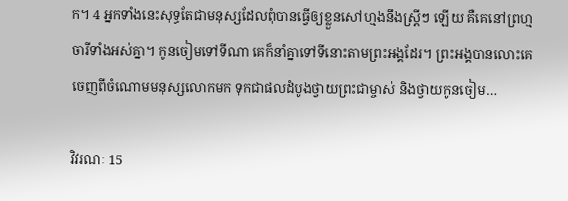ក។ 4 អ្នកទាំងនេះសុទ្ធតែជាមនុស្សដែលពុំបានធ្វើឲ្យខ្លួនសៅ‌ហ្មងនឹងស្ត្រីៗ ឡើយ គឺគេនៅព្រហ្មចារីទាំងអស់គ្នា។ កូនចៀមទៅទីណា គេក៏នាំគ្នាទៅទីនោះតាមព្រះ‌អង្គដែរ។ ព្រះ‌អង្គបានលោះគេចេញពីចំណោមមនុស្សលោកមក ទុកជាផលដំបូងថ្វាយព្រះ‌ជា‌ម្ចាស់ និងថ្វាយកូនចៀម…

វិវរណៈ 15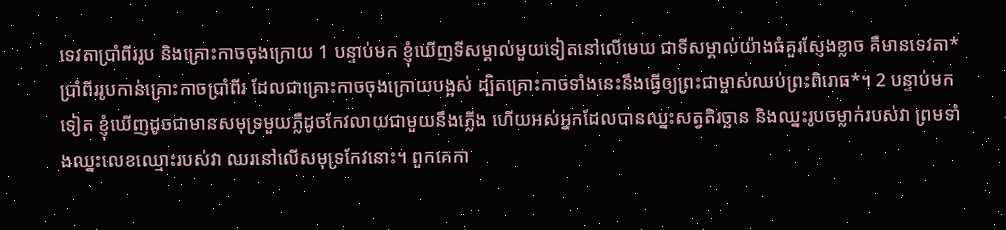ទេវតាប្រាំ‌ពីររូប និងគ្រោះកាចចុងក្រោយ 1 បន្ទាប់មក ខ្ញុំឃើញទីសម្គាល់មួយទៀតនៅលើមេឃ ជាទីសម្គាល់យ៉ាងធំគួរស្ញែងខ្លាច គឺមានទេវតា*ប្រាំ‌ពីររូបកាន់គ្រោះកាចប្រាំ‌ពីរ ដែលជាគ្រោះកាចចុងក្រោយបង្អស់ ដ្បិតគ្រោះកាចទាំងនេះនឹងធ្វើឲ្យព្រះ‌ជា‌ម្ចាស់ឈប់ព្រះ‌ពិរោធ*។ 2 បន្ទាប់មកទៀត ខ្ញុំឃើញដូចជាមានសមុទ្រមួយភ្លឺដូចកែវលាយជាមួយនឹងភ្លើង ហើយអស់អ្នកដែលបានឈ្នះសត្វតិរច្ឆាន និងឈ្នះរូបចម្លាក់របស់វា ព្រមទាំងឈ្នះលេខឈ្មោះរបស់វា ឈរនៅលើសមុទ្រកែវនោះ។ ពួកគេកា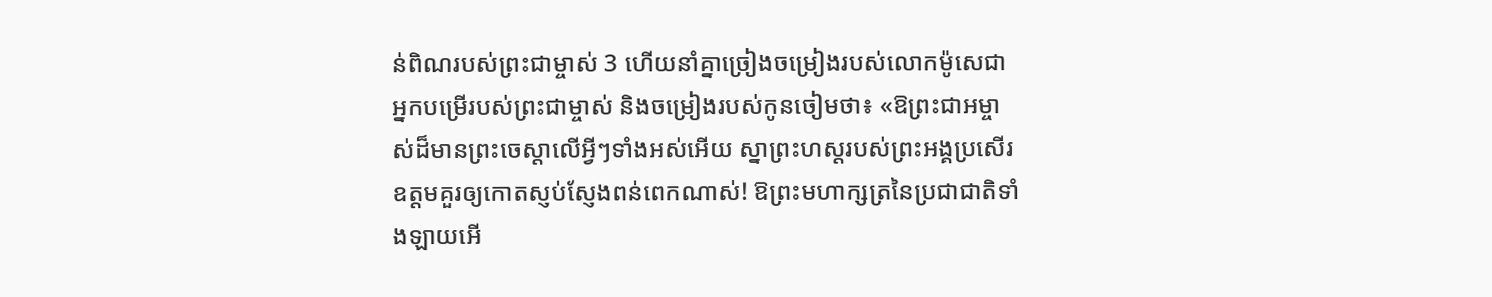ន់ពិណរបស់ព្រះ‌ជា‌ម្ចាស់ 3 ហើយនាំគ្នាច្រៀងចម្រៀងរបស់លោកម៉ូសេជាអ្នកបម្រើរបស់ព្រះ‌ជា‌ម្ចាស់ និងចម្រៀងរបស់កូនចៀមថា៖ «ឱព្រះ‌ជា‌អម្ចាស់ដ៏មានព្រះ‌ចេស្ដាលើអ្វីៗទាំងអស់អើយ ស្នាព្រះ‌ហស្ដរបស់ព្រះ‌អង្គប្រសើរឧត្ដមគួរឲ្យកោតស្ញប់‌ស្ញែងពន់ពេកណាស់! ឱព្រះ‌មហា‌ក្សត្រនៃប្រជា‌ជាតិទាំង‌ឡាយអើ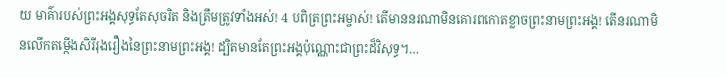យ មាគ៌ារបស់ព្រះ‌អង្គសុទ្ធតែសុចរិត និងត្រឹមត្រូវទាំងអស់! 4 បពិត្រព្រះ‌អម្ចាស់! តើមាននរណាមិនគោរពកោតខ្លាចព្រះ‌នាមព្រះ‌អង្គ! តើនរណាមិនលើកតម្កើងសិរី‌រុងរឿងនៃព្រះ‌នាមព្រះ‌អង្គ! ដ្បិតមានតែព្រះ‌អង្គប៉ុណ្ណោះជាព្រះដ៏‌វិសុទ្ធ។…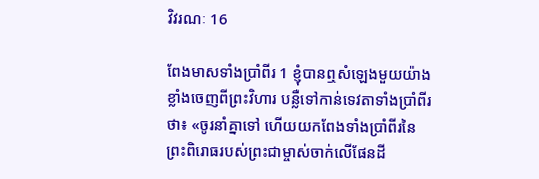វិវរណៈ 16

ពែងមាសទាំងប្រាំ‌ពីរ 1 ខ្ញុំបានឮសំឡេងមួយយ៉ាងខ្លាំងចេញពីព្រះ‌វិហារ បន្លឺទៅកាន់ទេវតាទាំងប្រាំ‌ពីរថា៖ «ចូរនាំគ្នាទៅ ហើយយកពែងទាំងប្រាំ‌ពីរនៃព្រះ‌ពិរោធរបស់ព្រះ‌ជា‌ម្ចាស់ចាក់លើផែន‌ដី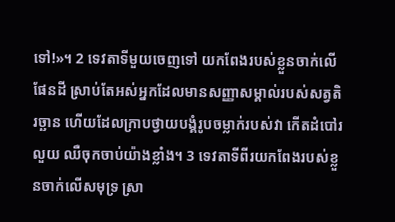ទៅ!»។ 2 ទេវតាទីមួយចេញទៅ យកពែងរបស់ខ្លួនចាក់លើផែន‌ដី ស្រាប់តែអស់អ្នកដែលមានសញ្ញាសម្គាល់របស់សត្វតិរច្ឆាន ហើយដែលក្រាបថ្វាយ‌បង្គំរូបចម្លាក់របស់វា កើតដំបៅរលួយ ឈឺចុកចាប់យ៉ាងខ្លាំង។ 3 ទេវតាទីពីរយកពែងរបស់ខ្លួនចាក់លើសមុទ្រ ស្រា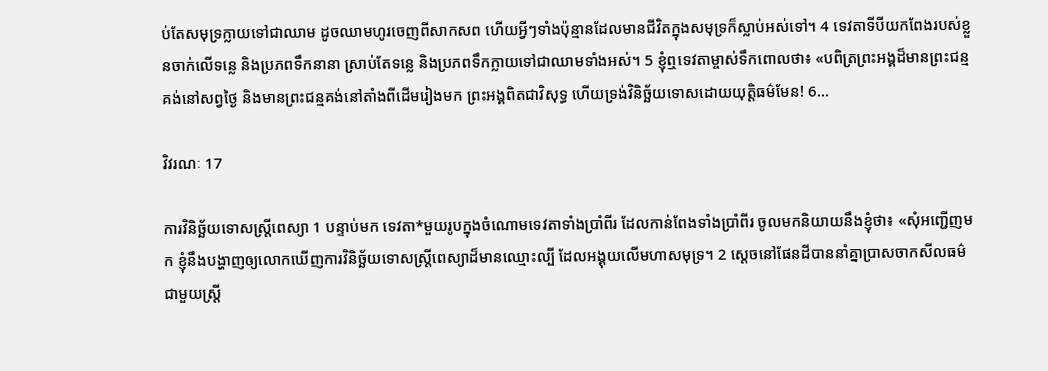ប់តែសមុទ្រក្លាយទៅជាឈាម ដូចឈាមហូរចេញពីសាក‌សព ហើយអ្វីៗទាំងប៉ុន្មានដែលមានជីវិតក្នុងសមុទ្រក៏ស្លាប់អស់ទៅ។ 4 ទេវតាទីបីយកពែងរបស់ខ្លួនចាក់លើទន្លេ និងប្រភពទឹកនានា ស្រាប់តែទន្លេ និងប្រភពទឹកក្លាយទៅជាឈាមទាំងអស់។ 5 ខ្ញុំឮទេវតាម្ចាស់ទឹកពោលថា៖ «បពិត្រព្រះ‌អង្គដ៏មានព្រះ‌ជន្មគង់នៅសព្វថ្ងៃ និងមានព្រះ‌ជន្មគង់នៅតាំងពីដើមរៀងមក ព្រះ‌អង្គពិតជាវិសុទ្ធ ហើយទ្រង់វិនិច្ឆ័យទោសដោយយុត្តិធម៌មែន! 6…

វិវរណៈ 17

ការវិនិច្ឆ័យទោសស្ត្រីពេស្យា 1 បន្ទាប់មក ទេវតា*មួយរូបក្នុងចំណោមទេវតាទាំងប្រាំ‌ពីរ ដែលកាន់ពែងទាំងប្រាំ‌ពីរ ចូលមកនិយាយនឹងខ្ញុំថា៖ «សុំអញ្ជើញមក ខ្ញុំនឹងបង្ហាញឲ្យលោកឃើញការវិនិច្ឆ័យទោសស្ត្រីពេស្យាដ៏មានឈ្មោះល្បី ដែលអង្គុយលើមហាសមុទ្រ។ 2 ស្ដេចនៅផែន‌ដីបាននាំគ្នាប្រាស‌ចាកសីលធម៌ជាមួយស្ត្រី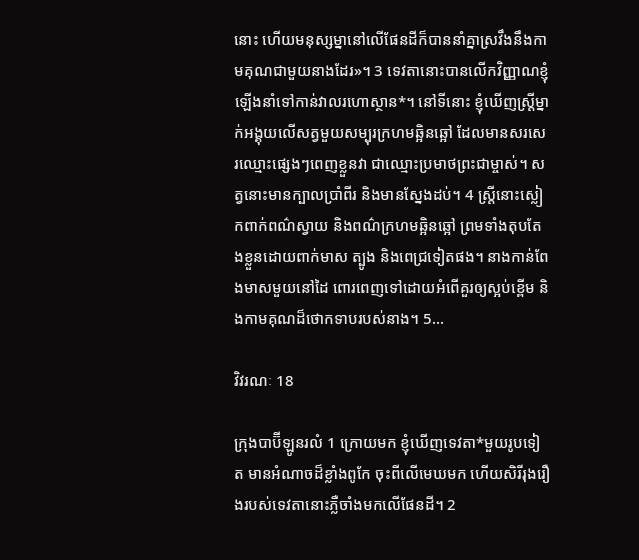នោះ ហើយមនុស្ស‌ម្នានៅលើផែន‌ដីក៏បាននាំគ្នាស្រវឹងនឹងកាម‌គុណជាមួយនាងដែរ»។ 3 ទេវតានោះបានលើកវិញ្ញាណខ្ញុំឡើងនាំទៅកាន់វាលរហោ‌ស្ថាន*។ នៅទីនោះ ខ្ញុំឃើញស្ត្រីម្នាក់អង្គុយលើសត្វមួយសម្បុរក្រហមឆ្អិន‌ឆ្អៅ ដែលមានសរសេរឈ្មោះផ្សេងៗពេញខ្លួនវា ជាឈ្មោះប្រមាថព្រះ‌ជាម្ចាស់។ សត្វនោះមានក្បាលប្រាំ‌ពីរ និងមានស្នែងដប់។ 4 ស្ត្រីនោះស្លៀកពាក់ពណ៌ស្វាយ និងពណ៌ក្រហមឆ្អិនឆ្អៅ ព្រមទាំងតុប‌តែងខ្លួនដោយពាក់មាស ត្បូង និងពេជ្រទៀតផង។ នាងកាន់ពែងមាសមួយនៅដៃ ពោរ‌ពេញទៅដោយអំពើគួរឲ្យស្អប់ខ្ពើម និងកាម‌គុណដ៏ថោកទាបរបស់នាង។ 5…

វិវរណៈ 18

ក្រុងបាប៊ី‌ឡូនរលំ 1 ក្រោយមក ខ្ញុំឃើញទេវតា*មួយរូបទៀត មានអំណាចដ៏ខ្លាំងពូកែ ចុះពីលើមេឃមក ហើយសិរី‌រុងរឿងរបស់ទេវតានោះភ្លឺចាំងមកលើផែន‌ដី។ 2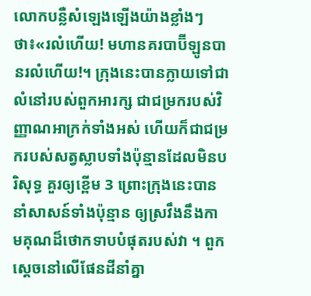លោកបន្លឺសំឡេងឡើងយ៉ាងខ្លាំងៗថា៖«រលំហើយ! មហានគរបាប៊ី‌ឡូនបានរលំហើយ!។ ក្រុងនេះបានក្លាយទៅជាលំ‌នៅរបស់ពួកអារក្ស ជាជម្រករបស់វិញ្ញាណអាក្រក់ទាំងអស់ ហើយក៏ជាជម្រករបស់សត្វស្លាបទាំងប៉ុន្មានដែលមិនបរិសុទ្ធ គួរឲ្យខ្ពើម 3 ព្រោះក្រុងនេះបាននាំសាសន៍ទាំងប៉ុន្មាន ឲ្យស្រវឹងនឹងកាម‌គុណដ៏ថោកទាបបំផុតរបស់វា ។ ពួកស្ដេចនៅលើផែន‌ដីនាំគ្នា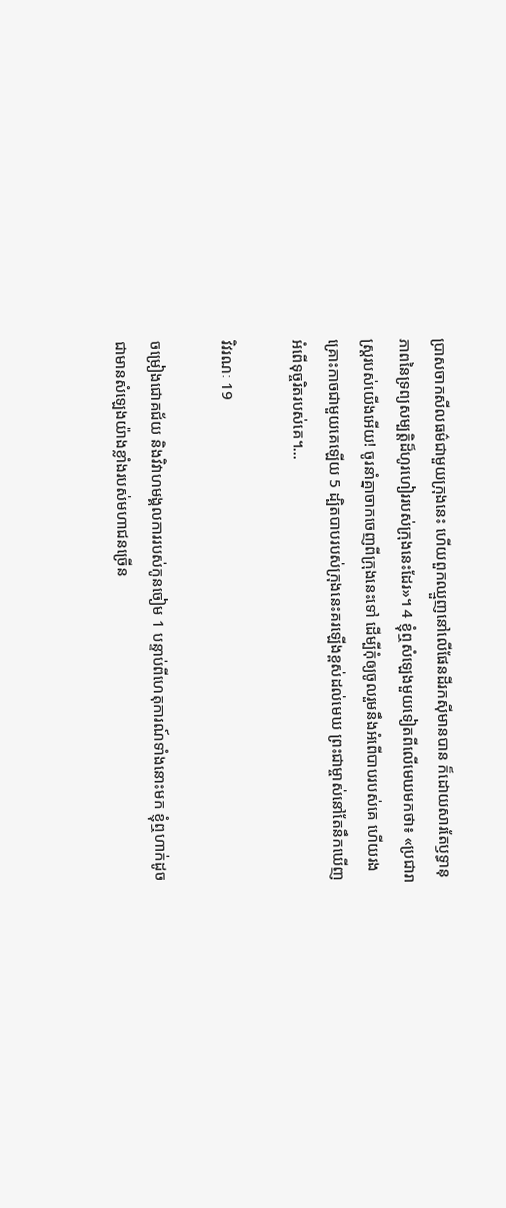ប្រាស‌ចាកសីលធម៌ជាមួយក្រុងនេះ ហើយពួកឈ្មួញនៅលើផែន‌ដីរកស៊ីមានបាន ក៏ដោយ‌សារតែឫទ្ធា‌នុភាពនៃទ្រព្យ‌សម្បត្តិដ៏ហូរ‌ហៀររបស់ក្រុងនេះដែរ»។ 4 ខ្ញុំឮសំឡេងមួយទៀតពីលើមេឃមកថា៖ «ប្រជា‌រាស្ត្ររបស់យើងអើយ! ចូរនាំគ្នាចាកចេញពីក្រុងនេះទៅ ដើម្បីកុំឲ្យចូលរួមនឹងអំពើបាបរបស់គេ ហើយរងគ្រោះកាចជាមួយគេឡើយ 5 ដ្បិតបាបរបស់ក្រុងនេះគរឡើងខ្ពស់ដល់មេឃ ព្រះ‌ជា‌ម្ចាស់នៅតែនឹកឃើញអំពើទុច្ចរិតរបស់គេ។…

វិវរណៈ 19

ចម្រៀងជោគជ័យ និងវិវាហ‌មង្គល‌ការរបស់កូនចៀម 1 បន្ទាប់ពីហេតុ‌ការណ៍ទាំងនោះមក ខ្ញុំឮហាក់ដូចជាមានសំឡេងយ៉ាងខ្លាំងរបស់មហា‌ជនច្រើន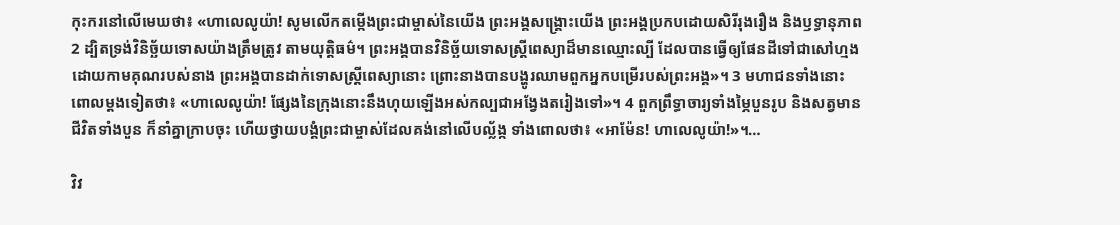កុះ‌ករនៅលើមេឃថា៖ «ហាលេ‌លូយ៉ា! សូមលើកតម្កើងព្រះ‌ជា‌ម្ចាស់នៃយើង ព្រះ‌អង្គសង្គ្រោះយើង ព្រះ‌អង្គប្រកបដោយសិរី‌រុងរឿង និងឫទ្ធា‌នុភាព 2 ដ្បិតទ្រង់វិនិច្ឆ័យទោសយ៉ាងត្រឹមត្រូវ តាមយុត្តិធម៌។ ព្រះ‌អង្គបានវិនិច្ឆ័យទោសស្ត្រីពេស្យាដ៏មានឈ្មោះល្បី ដែលបានធ្វើឲ្យផែន‌ដីទៅជាសៅ‌ហ្មង ដោយកាម‌គុណរបស់នាង ព្រះ‌អង្គបានដាក់ទោសស្ត្រីពេស្យានោះ ព្រោះនាងបានបង្ហូរឈាមពួកអ្នកបម្រើរបស់ព្រះ‌អង្គ»។ 3 មហា‌ជនទាំងនោះពោលម្ដងទៀតថា៖ «ហាលេ‌លូយ៉ា! ផ្សែងនៃក្រុងនោះនឹងហុយឡើងអស់‌កល្បជាអង្វែងតរៀងទៅ»។ 4 ពួកព្រឹទ្ធា‌ចារ្យទាំងម្ភៃបួនរូប និងសត្វមានជីវិតទាំងបួន ក៏នាំគ្នាក្រាបចុះ ហើយថ្វាយ‌បង្គំព្រះ‌ជា‌ម្ចាស់ដែលគង់នៅលើបល្ល័ង្ក ទាំងពោលថា៖ «អាម៉ែន! ហាលេលូយ៉ា!»។…

វិវ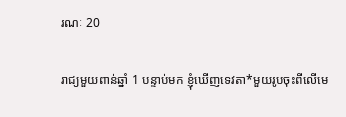រណៈ 20

រាជ្យមួយពាន់ឆ្នាំ 1 បន្ទាប់មក ខ្ញុំឃើញទេវតា*មួយរូបចុះពីលើមេ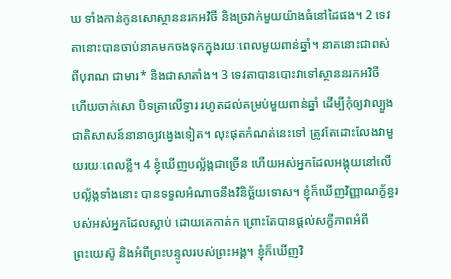ឃ ទាំងកាន់កូនសោស្ថាននរកអវិចី និងច្រវាក់មួយយ៉ាងធំនៅដៃផង។ 2 ទេវតានោះបានចាប់នាគមកចងទុកក្នុងរយៈពេលមួយពាន់ឆ្នាំ។ នាគនោះជាពស់ពីបុរាណ ជាមារ* និងជាសាតាំង។ 3 ទេវតាបានបោះវាទៅស្ថាននរកអវិចី ហើយចាក់សោ បិទត្រាលើទ្វារ រហូតដល់គម្រប់មួយពាន់ឆ្នាំ ដើម្បីកុំឲ្យវាល្បួងជាតិសាសន៍នានាឲ្យវង្វេងទៀត។ លុះផុតកំណត់នេះទៅ ត្រូវតែដោះលែងវាមួយរយៈពេលខ្លី។ 4 ខ្ញុំឃើញបល្ល័ង្កជាច្រើន ហើយអស់អ្នកដែលអង្គុយនៅលើបល្ល័ង្កទាំងនោះ បានទទួលអំណាចនឹងវិនិច្ឆ័យទោស។ ខ្ញុំក៏ឃើញវិញ្ញាណ‌ក្ខ័ន្ធរបស់អស់អ្នកដែលស្លាប់ ដោយគេកាត់ក ព្រោះតែបានផ្ដល់សក្ខីភាពអំពីព្រះ‌យេស៊ូ និងអំពីព្រះ‌បន្ទូលរបស់ព្រះ‌អង្គ។ ខ្ញុំក៏ឃើញវិ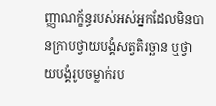ញ្ញាណ‌ក្ខ័ន្ធរបស់អស់អ្នកដែលមិនបានក្រាបថ្វាយ‌បង្គំសត្វតិរច្ឆាន ឬថ្វាយ‌បង្គំរូបចម្លាក់រប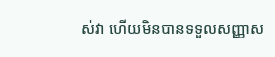ស់វា ហើយមិនបានទទួលសញ្ញាស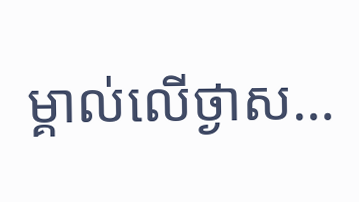ម្គាល់លើថ្ងាស…